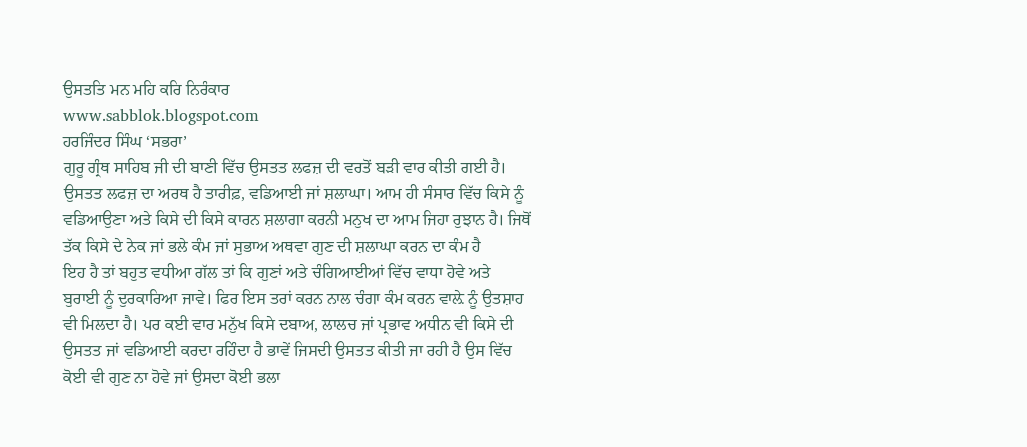ਉਸਤਤਿ ਮਨ ਮਹਿ ਕਰਿ ਨਿਰੰਕਾਰ
www.sabblok.blogspot.com
ਹਰਜਿੰਦਰ ਸਿੰਘ ‘ਸਭਰਾ’
ਗੁਰੂ ਗ੍ਰੰਥ ਸਾਹਿਬ ਜੀ ਦੀ ਬਾਣੀ ਵਿੱਚ ਉਸਤਤ ਲਫਜ਼ ਦੀ ਵਰਤੋਂ ਬੜੀ ਵਾਰ ਕੀਤੀ ਗਈ ਹੈ।
ਉਸਤਤ ਲਫਜ਼ ਦਾ ਅਰਥ ਹੈ ਤਾਰੀਫ਼, ਵਡਿਆਈ ਜਾਂ ਸ਼ਲਾਘਾ। ਆਮ ਹੀ ਸੰਸਾਰ ਵਿੱਚ ਕਿਸੇ ਨੂੰ
ਵਡਿਆਉਣਾ ਅਤੇ ਕਿਸੇ ਦੀ ਕਿਸੇ ਕਾਰਨ ਸ਼ਲਾਗਾ ਕਰਨੀ ਮਨੁਖ ਦਾ ਆਮ ਜਿਹਾ ਰੁਝਾਨ ਹੈ। ਜਿਥੋਂ
ਤੱਕ ਕਿਸੇ ਦੇ ਨੇਕ ਜਾਂ ਭਲੇ ਕੰਮ ਜਾਂ ਸੁਭਾਅ ਅਥਵਾ ਗੁਣ ਦੀ ਸ਼ਲਾਘਾ ਕਰਨ ਦਾ ਕੰਮ ਹੈ
ਇਹ ਹੈ ਤਾਂ ਬਹੁਤ ਵਧੀਆ ਗੱਲ ਤਾਂ ਕਿ ਗੁਣਾਂ ਅਤੇ ਚੰਗਿਆਈਆਂ ਵਿੱਚ ਵਾਧਾ ਹੋਵੇ ਅਤੇ
ਬੁਰਾਈ ਨੂੰ ਦੁਰਕਾਰਿਆ ਜਾਵੇ। ਫਿਰ ਇਸ ਤਰਾਂ ਕਰਨ ਨਾਲ ਚੰਗਾ ਕੰਮ ਕਰਨ ਵਾਲ਼ੇ ਨੂੰ ਉਤਸ਼ਾਹ
ਵੀ ਮਿਲਦਾ ਹੈ। ਪਰ ਕਈ ਵਾਰ ਮਨੁੱਖ ਕਿਸੇ ਦਬਾਅ, ਲਾਲਚ ਜਾਂ ਪ੍ਰਭਾਵ ਅਧੀਨ ਵੀ ਕਿਸੇ ਦੀ
ਉਸਤਤ ਜਾਂ ਵਡਿਆਈ ਕਰਦਾ ਰਹਿੰਦਾ ਹੈ ਭਾਵੇਂ ਜਿਸਦੀ ਉਸਤਤ ਕੀਤੀ ਜਾ ਰਹੀ ਹੈ ਉਸ ਵਿੱਚ
ਕੋਈ ਵੀ ਗੁਣ ਨਾ ਹੋਵੇ ਜਾਂ ਉਸਦਾ ਕੋਈ ਭਲਾ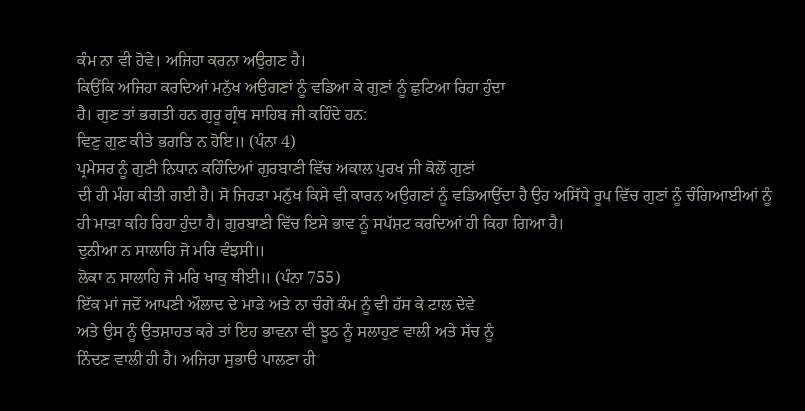ਕੰਮ ਨਾ ਵੀ ਹੋਵੇ। ਅਜਿਹਾ ਕਰਨਾ ਅਉਗਣ ਹੈ।
ਕਿਉਂਕਿ ਅਜਿਹਾ ਕਰਦਿਆਂ ਮਨੁੱਖ ਅਉਗਣਾਂ ਨੂੰ ਵਡਿਆ ਕੇ ਗੁਣਾਂ ਨੂੰ ਛੁਟਿਆ ਰਿਹਾ ਹੁੰਦਾ
ਹੈ। ਗੁਣ ਤਾਂ ਭਗਤੀ ਹਨ ਗੁਰੂ ਗ੍ਰੰਥ ਸਾਹਿਬ ਜੀ ਕਹਿੰਦੇ ਹਨ:
ਵਿਣੁ ਗੁਣ ਕੀਤੇ ਭਗਤਿ ਨ ਹੋਇ॥ (ਪੰਨਾ 4)
ਪ੍ਰਮੇਸਰ ਨੂੰ ਗੁਣੀ ਨਿਧਾਨ ਕਹਿੰਦਿਆਂ ਗੁਰਬਾਣੀ ਵਿੱਚ ਅਕਾਲ ਪੁਰਖ ਜੀ ਕੋਲੋਂ ਗੁਣਾਂ
ਦੀ ਹੀ ਮੰਗ ਕੀਤੀ ਗਈ ਹੈ। ਸੋ ਜਿਹੜਾ ਮਨੁੱਖ ਕਿਸੇ ਵੀ ਕਾਰਨ ਅਉਗਣਾਂ ਨੂੰ ਵਡਿਆਉਂਦਾ ਹੈ ਉਹ ਅਸਿੱਧੇ ਰੂਪ ਵਿੱਚ ਗੁਣਾਂ ਨੂੰ ਚੰਗਿਆਈਆਂ ਨੂੰ ਹੀ ਮਾੜਾ ਕਹਿ ਰਿਹਾ ਹੁੰਦਾ ਹੈ। ਗੁਰਬਾਣੀ ਵਿੱਚ ਇਸੇ ਭਾਵ ਨੂੰ ਸਪੱਸ਼ਟ ਕਰਦਿਆਂ ਹੀ ਕਿਹਾ ਗਿਆ ਹੈ।
ਦੁਨੀਆ ਨ ਸਾਲਾਹਿ ਜੋ ਮਰਿ ਵੰਝਸੀ॥
ਲੋਕਾ ਨ ਸਾਲਾਹਿ ਜੋ ਮਰਿ ਖਾਕੁ ਥੀਈ॥ (ਪੰਨਾ 755)
ਇੱਕ ਮਾਂ ਜਦੋਂ ਆਪਣੀ ਔਲਾਦ ਦੇ ਮਾੜੇ ਅਤੇ ਨਾ ਚੰਗੇ ਕੰਮ ਨੂੰ ਵੀ ਹੱਸ ਕੇ ਟਾਲ ਦੇਵੇ
ਅਤੇ ਉਸ ਨੂੰ ਉਤਸ਼ਾਹਤ ਕਰੇ ਤਾਂ ਇਹ ਭਾਵਨਾ ਵੀ ਝੂਠ ਨੂੰ ਸਲਾਹੁਣ ਵਾਲੀ ਅਤੇ ਸੱਚ ਨੂੰ
ਨਿੰਦਣ ਵਾਲੀ ਹੀ ਹੈ। ਅਜਿਹਾ ਸੁਭਾੳ ਪਾਲਣਾ ਹੀ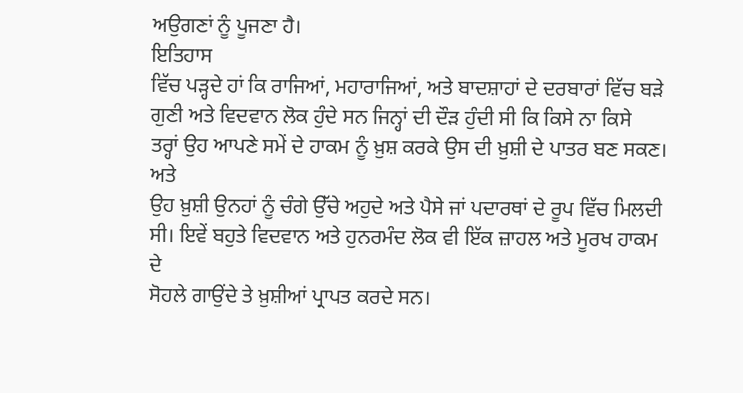ਅਉਗਣਾਂ ਨੂੰ ਪੂਜਣਾ ਹੈ।
ਇਤਿਹਾਸ
ਵਿੱਚ ਪੜ੍ਹਦੇ ਹਾਂ ਕਿ ਰਾਜਿਆਂ, ਮਹਾਰਾਜਿਆਂ, ਅਤੇ ਬਾਦਸ਼ਾਹਾਂ ਦੇ ਦਰਬਾਰਾਂ ਵਿੱਚ ਬੜੇ
ਗੁਣੀ ਅਤੇ ਵਿਦਵਾਨ ਲੋਕ ਹੁੰਦੇ ਸਨ ਜਿਨ੍ਹਾਂ ਦੀ ਦੌੜ ਹੁੰਦੀ ਸੀ ਕਿ ਕਿਸੇ ਨਾ ਕਿਸੇ
ਤਰ੍ਹਾਂ ਉਹ ਆਪਣੇ ਸਮੇਂ ਦੇ ਹਾਕਮ ਨੂੰ ਖ਼ੁਸ਼ ਕਰਕੇ ਉਸ ਦੀ ਖ਼ੁਸ਼ੀ ਦੇ ਪਾਤਰ ਬਣ ਸਕਣ। ਅਤੇ
ਉਹ ਖ਼ੁਸ਼ੀ ਉਨਹਾਂ ਨੂੰ ਚੰਗੇ ਉੱਚੇ ਅਹੁਦੇ ਅਤੇ ਪੈਸੇ ਜਾਂ ਪਦਾਰਥਾਂ ਦੇ ਰੂਪ ਵਿੱਚ ਮਿਲਦੀ
ਸੀ। ਇਵੇਂ ਬਹੁਤੇ ਵਿਦਵਾਨ ਅਤੇ ਹੁਨਰਮੰਦ ਲੋਕ ਵੀ ਇੱਕ ਜ਼ਾਹਲ ਅਤੇ ਮੂਰਖ ਹਾਕਮ ਦੇ
ਸੋਹਲੇ ਗਾਉਂਦੇ ਤੇ ਖ਼ੁਸ਼ੀਆਂ ਪ੍ਰਾਪਤ ਕਰਦੇ ਸਨ।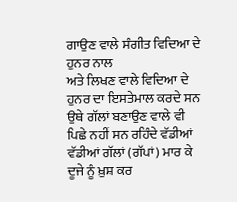ਗਾਉਣ ਵਾਲੇ ਸੰਗੀਤ ਵਿਦਿਆ ਦੇ ਹੁਨਰ ਨਾਲ
ਅਤੇ ਲਿਖਣ ਵਾਲੇ ਵਿਦਿਆ ਦੇ ਹੁਨਰ ਦਾ ਇਸਤੇਮਾਲ ਕਰਦੇ ਸਨ ਉਥੇ ਗੱਲਾਂ ਬਣਾਉਣ ਵਾਲੇ ਵੀ
ਪਿਛੇ ਨਹੀਂ ਸਨ ਰਹਿੰਦੇ ਵੱਡੀਆਂ ਵੱਡੀਆਂ ਗੱਲਾਂ (ਗੱਪਾਂ) ਮਾਰ ਕੇ ਦੂਜੇ ਨੂੰ ਖ਼ੁਸ਼ ਕਰ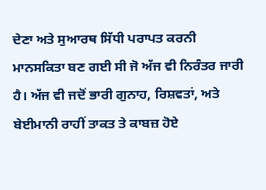ਦੇਣਾ ਅਤੇ ਸੁਆਰਥ ਸਿੱਧੀ ਪਰਾਪਤ ਕਰਨੀ ਮਾਨਸਕਿਤਾ ਬਣ ਗਈ ਸੀ ਜੋ ਅੱਜ ਵੀ ਨਿਰੰਤਰ ਜਾਰੀ
ਹੈ। ਅੱਜ ਵੀ ਜਦੋਂ ਭਾਰੀ ਗੁਨਾਹ, ਰਿਸ਼ਵਤਾਂ, ਅਤੇ ਬੇਈਮਾਨੀ ਰਾਹੀਂ ਤਾਕਤ ਤੇ ਕਾਬਜ਼ ਹੋਏ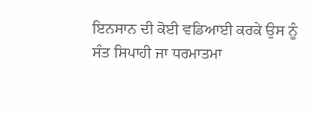ਇਨਸਾਨ ਦੀ ਕੋਈ ਵਡਿਆਈ ਕਰਕੇ ਉਸ ਨੂੰ ਸੰਤ ਸਿਪਾਹੀ ਜਾ ਧਰਮਾਤਮਾ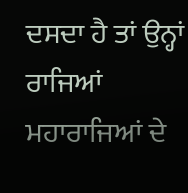ਦਸਦਾ ਹੈ ਤਾਂ ਉਨ੍ਹਾਂ
ਰਾਜਿਆਂ ਮਹਾਰਾਜਿਆਂ ਦੇ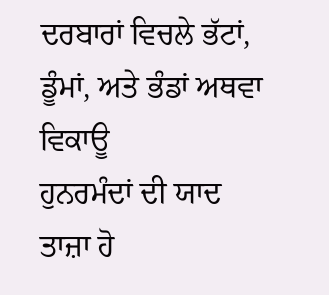ਦਰਬਾਰਾਂ ਵਿਚਲੇ ਭੱਟਾਂ, ਡੂੰਮਾਂ, ਅਤੇ ਭੰਡਾਂ ਅਥਵਾ ਵਿਕਾਊ
ਹੁਨਰਮੰਦਾਂ ਦੀ ਯਾਦ ਤਾਜ਼ਾ ਹੋ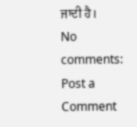ਜਾਦੀ ਹੈ।
No comments:
Post a Comment